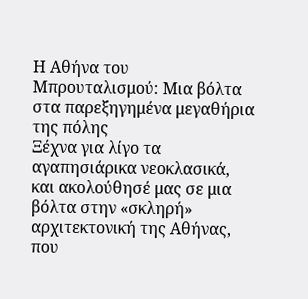Η Αθήνα του Μπρουταλισμού: Μια βόλτα στα παρεξηγημένα μεγαθήρια της πόλης
Ξέχνα για λίγο τα αγαπησιάρικα νεοκλασικά, και ακολούθησέ μας σε μια βόλτα στην «σκληρή» αρχιτεκτονική της Αθήνας, που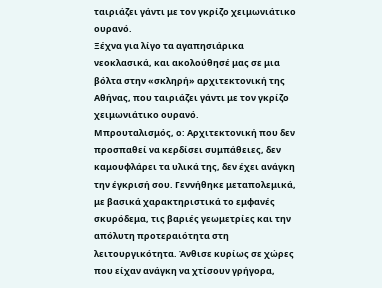ταιριάζει γάντι με τον γκρίζο χειμωνιάτικο ουρανό.
Ξέχνα για λίγο τα αγαπησιάρικα νεοκλασικά, και ακολούθησέ μας σε μια βόλτα στην «σκληρή» αρχιτεκτονική της Αθήνας, που ταιριάζει γάντι με τον γκρίζο χειμωνιάτικο ουρανό.
Μπρουταλισμός, ο: Αρχιτεκτονική που δεν προσπαθεί να κερδίσει συμπάθειες, δεν καμουφλάρει τα υλικά της, δεν έχει ανάγκη την έγκρισή σου. Γεννήθηκε μεταπολεμικά, με βασικά χαρακτηριστικά το εμφανές σκυρόδεμα, τις βαριές γεωμετρίες και την απόλυτη προτεραιότητα στη λειτουργικότητα. Άνθισε κυρίως σε χώρες που είχαν ανάγκη να χτίσουν γρήγορα,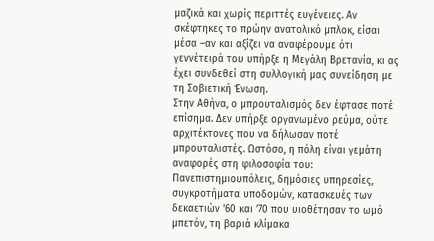μαζικά και χωρίς περιττές ευγένειες. Αν σκέφτηκες το πρώην ανατολικό μπλοκ, είσαι μέσα –αν και αξίζει να αναφέρουμε ότι γεννέτειρά του υπήρξε η Μεγάλη Βρετανία, κι ας έχει συνδεθεί στη συλλογική μας συνείδηση με τη Σοβιετική Ένωση.
Στην Αθήνα, ο μπρουταλισμός δεν έφτασε ποτέ επίσημα. Δεν υπήρξε οργανωμένο ρεύμα, ούτε αρχιτέκτονες που να δήλωσαν ποτέ μπρουταλιστές. Ωστόσο, η πόλη είναι γεμάτη αναφορές στη φιλοσοφία του: Πανεπιστημιουπόλεις, δημόσιες υπηρεσίες, συγκροτήματα υποδομών, κατασκευές των δεκαετιών ’60 και ’70 που υιοθέτησαν το ωμό μπετόν, τη βαριά κλίμακα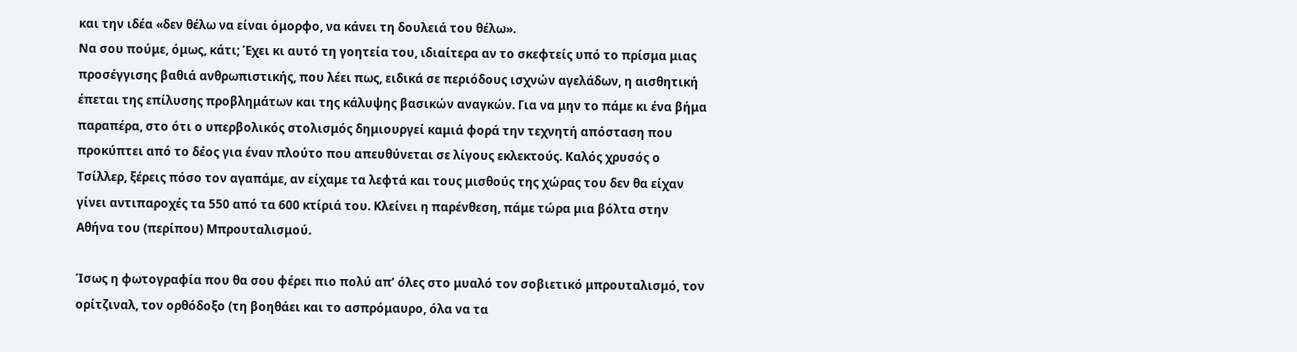και την ιδέα «δεν θέλω να είναι όμορφο, να κάνει τη δουλειά του θέλω».
Να σου πούμε, όμως, κάτι; Έχει κι αυτό τη γοητεία του, ιδιαίτερα αν το σκεφτείς υπό το πρίσμα μιας προσέγγισης βαθιά ανθρωπιστικής, που λέει πως, ειδικά σε περιόδους ισχνών αγελάδων, η αισθητική έπεται της επίλυσης προβλημάτων και της κάλυψης βασικών αναγκών. Για να μην το πάμε κι ένα βήμα παραπέρα, στο ότι ο υπερβολικός στολισμός δημιουργεί καμιά φορά την τεχνητή απόσταση που προκύπτει από το δέος για έναν πλούτο που απευθύνεται σε λίγους εκλεκτούς. Καλός χρυσός ο Τσίλλερ, ξέρεις πόσο τον αγαπάμε, αν είχαμε τα λεφτά και τους μισθούς της χώρας του δεν θα είχαν γίνει αντιπαροχές τα 550 από τα 600 κτίριά του. Κλείνει η παρένθεση, πάμε τώρα μια βόλτα στην Αθήνα του (περίπου) Μπρουταλισμού.

Ίσως η φωτογραφία που θα σου φέρει πιο πολύ απ’ όλες στο μυαλό τον σοβιετικό μπρουταλισμό, τον ορίτζιναλ, τον ορθόδοξο (τη βοηθάει και το ασπρόμαυρο, όλα να τα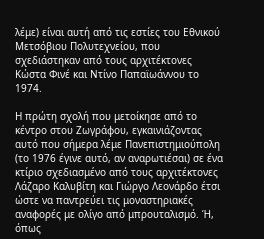λέμε) είναι αυτή από τις εστίες του Εθνικού Μετσόβιου Πολυτεχνείου, που σχεδιάστηκαν από τους αρχιτέκτονες Κώστα Φινέ και Ντίνο Παπαϊωάννου το 1974.

Η πρώτη σχολή που μετοίκησε από το κέντρο στου Ζωγράφου, εγκαινιάζοντας αυτό που σήμερα λέμε Πανεπιστημιούπολη (το 1976 έγινε αυτό, αν αναρωτιέσαι) σε ένα κτίριο σχεδιασμένο από τους αρχιτέκτονες Λάζαρο Καλυβίτη και Γιώργο Λεονάρδο έτσι ώστε να παντρεύει τις μοναστηριακές αναφορές με ολίγο από μπρουταλισμό. Ή, όπως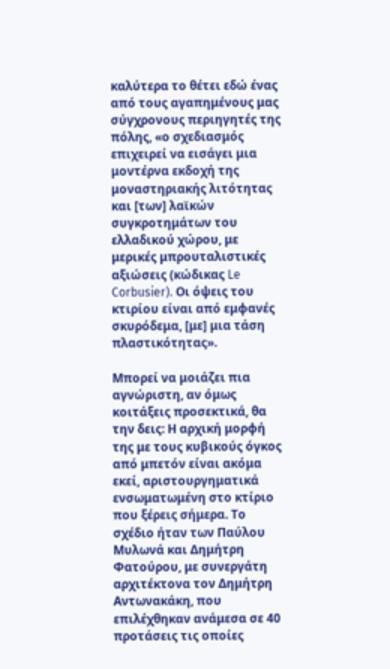καλύτερα το θέτει εδώ ένας από τους αγαπημένους μας σύγχρονους περιηγητές της πόλης, «ο σχεδιασμός επιχειρεί να εισάγει μια μοντέρνα εκδοχή της μοναστηριακής λιτότητας και [των] λαϊκών συγκροτημάτων του ελλαδικού χώρου, με μερικές μπρουταλιστικές αξιώσεις (κώδικας Le Corbusier). Οι όψεις του κτιρίου είναι από εμφανές σκυρόδεμα, [με] μια τάση πλαστικότητας».

Μπορεί να μοιάζει πια αγνώριστη, αν όμως κοιτάξεις προσεκτικά, θα την δεις: Η αρχική μορφή της με τους κυβικούς όγκος από μπετόν είναι ακόμα εκεί, αριστουργηματικά ενσωματωμένη στο κτίριο που ξέρεις σήμερα. Το σχέδιο ήταν των Παύλου Μυλωνά και Δημήτρη Φατούρου, με συνεργάτη αρχιτέκτονα τον Δημήτρη Αντωνακάκη, που επιλέχθηκαν ανάμεσα σε 40 προτάσεις τις οποίες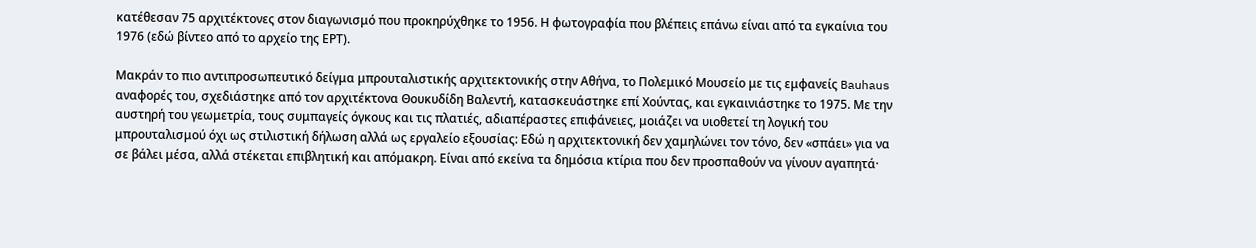κατέθεσαν 75 αρχιτέκτονες στον διαγωνισμό που προκηρύχθηκε το 1956. Η φωτογραφία που βλέπεις επάνω είναι από τα εγκαίνια του 1976 (εδώ βίντεο από το αρχείο της ΕΡΤ).

Μακράν το πιο αντιπροσωπευτικό δείγμα μπρουταλιστικής αρχιτεκτονικής στην Αθήνα, το Πολεμικό Μουσείο με τις εμφανείς Bauhaus αναφορές του, σχεδιάστηκε από τον αρχιτέκτονα Θουκυδίδη Βαλεντή, κατασκευάστηκε επί Χούντας, και εγκαινιάστηκε το 1975. Με την αυστηρή του γεωμετρία, τους συμπαγείς όγκους και τις πλατιές, αδιαπέραστες επιφάνειες, μοιάζει να υιοθετεί τη λογική του μπρουταλισμού όχι ως στιλιστική δήλωση αλλά ως εργαλείο εξουσίας: Εδώ η αρχιτεκτονική δεν χαμηλώνει τον τόνο, δεν «σπάει» για να σε βάλει μέσα, αλλά στέκεται επιβλητική και απόμακρη. Είναι από εκείνα τα δημόσια κτίρια που δεν προσπαθούν να γίνουν αγαπητά·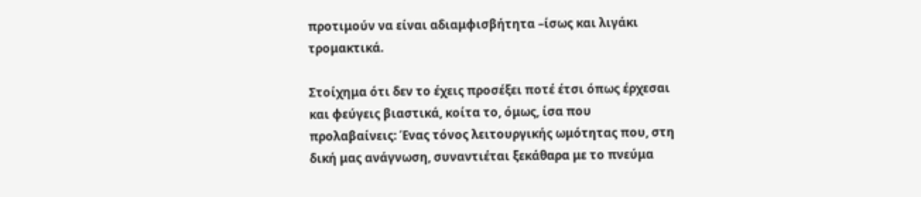προτιμούν να είναι αδιαμφισβήτητα –ίσως και λιγάκι τρομακτικά.

Στοίχημα ότι δεν το έχεις προσέξει ποτέ έτσι όπως έρχεσαι και φεύγεις βιαστικά, κοίτα το, όμως, ίσα που προλαβαίνεις: Ένας τόνος λειτουργικής ωμότητας που, στη δική μας ανάγνωση, συναντιέται ξεκάθαρα με το πνεύμα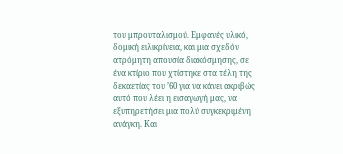του μπρουταλισμού. Εμφανές υλικό, δομική ειλικρίνεια, και μια σχεδόν ατρόμητη απουσία διακόσμησης, σε ένα κτίριο που χτίστηκε στα τέλη της δεκαετίας του ’60 για να κάνει ακριβώς αυτό που λέει η εισαγωγή μας, να εξυπηρετήσει μια πολύ συγκεκριμένη ανάγκη. Και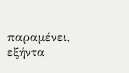παραμένει, εξήντα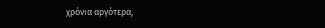χρόνια αργότερα,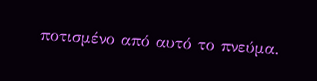ποτισμένο από αυτό το πνεύμα.